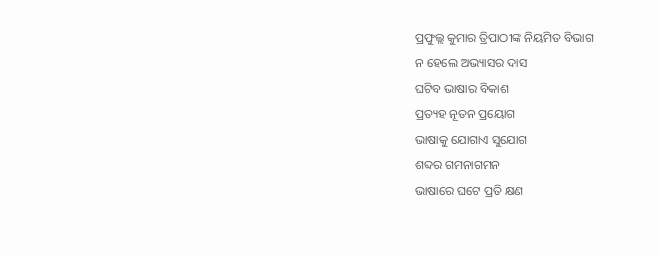ପ୍ରଫୁଲ୍ଲ କୁମାର ତ୍ରିପାଠୀଙ୍କ ନିୟମିତ ବିଭାଗ
ନ ହେଲେ ଅଭ୍ୟାସର ଦାସ
ଘଟିବ ଭାଷାର ବିକାଶ
ପ୍ରତ୍ୟହ ନୂତନ ପ୍ରୟୋଗ
ଭାଷାକୁ ଯୋଗାଏ ସୁଯୋଗ
ଶବ୍ଦର ଗମନାଗମନ
ଭାଷାରେ ଘଟେ ପ୍ରତି କ୍ଷଣ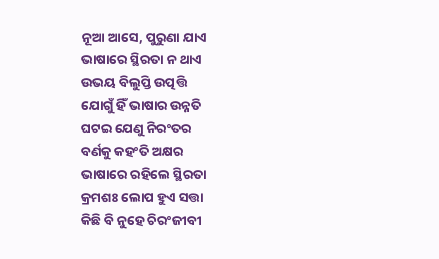ନୂଆ ଆସେ, ପୁରୁଣା ଯାଏ
ଭାଷାରେ ସ୍ଥିରତା ନ ଥାଏ
ଉଭୟ ବିଲୁପ୍ତି ଉତ୍ପତ୍ତି
ଯୋଗୁଁ ହିଁ ଭାଷାର ଉନ୍ନତି
ଘଟଇ ଯେଣୁ ନିରଂତର
ବର୍ଣକୁ କହଂତି ଅକ୍ଷର
ଭାଷାରେ ରହିଲେ ସ୍ଥିରତା
କ୍ରମଶଃ ଲୋପ ହୁଏ ସତ୍ତା
କିଛି ବି ନୁହେ ଚିରଂଜୀବୀ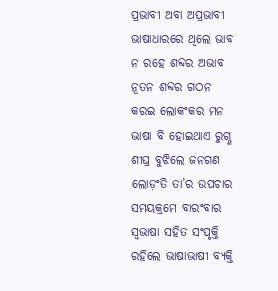ପ୍ରଭାବୀ ଅବା ଅପ୍ରଭାବୀ
ଭାଷାଧାରରେ ଥିଲେ ଭାବ
ନ ରହେ ଶବ୍ଦର ଅଭାବ
ନୂତନ ଶବ୍ଦର ଗଠନ
କରଇ ଲୋକଂକର ମନ
ଭାଷା ବି ହୋଇଥାଏ ରୁଗ୍ଣ
ଶୀଘ୍ର ବୁଝିଲେ ଜନଗଣ
ଲୋଡ଼ଂତି ତା’ର ଉପଚାର
ସମୟକ୍ରମେ ବାରଂବାର
ସ୍ବଭାଷା ସହିତ ସଂପୃକ୍ତି
ରହିଲେ ଭାଷାଭାଷୀ ବ୍ୟକ୍ତି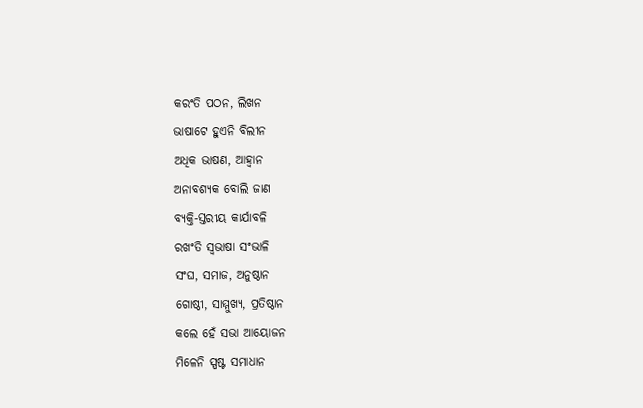କରଂତି ପଠନ, ଲିଖନ
ଭାଷାଟେ ହୁଏନି ବିଲୀନ
ଅଧିକ ଭାଷଣ, ଆହ୍ବାନ
ଅନାବଶ୍ୟକ ବୋଲି ଜାଣ
ବ୍ୟକ୍ତି-ସ୍ତରୀୟ କାର୍ଯାବଳି
ରଖଂତି ସ୍ବଭାଷା ସଂଭାଳି
ସଂଘ, ସମାଜ, ଅନୁଷ୍ଠାନ
ଗୋଷ୍ଠୀ, ସାମ୍ମୁଖ୍ୟ, ପ୍ରତିଷ୍ଠାନ
କଲେ ହେଁ ସଭା ଆୟୋଜନ
ମିଳେନି ସ୍ପଷ୍ଟ ସମାଧାନ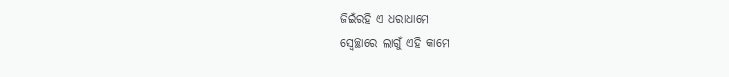ଜିଇଁରହି ଏ ଧରାଧାମେ
ସ୍ବେଚ୍ଛାରେ ଲାଗୁଁ ଏହି କାମେ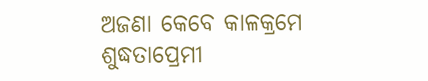ଅଜଣା କେବେ କାଳକ୍ରମେ
ଶୁଦ୍ଧତାପ୍ରେମୀ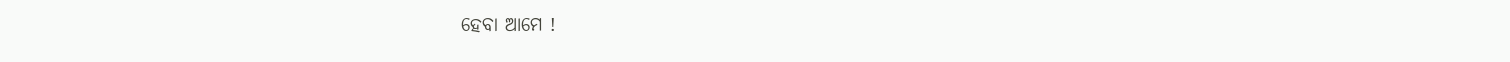ହେବା ଆମେ !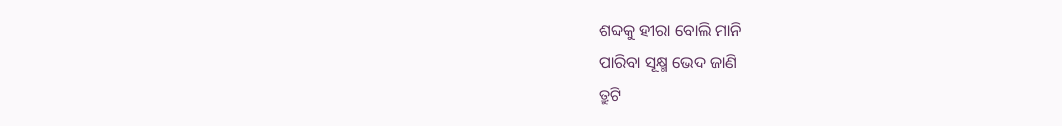ଶବ୍ଦକୁ ହୀରା ବୋଲି ମାନି
ପାରିବା ସୂକ୍ଷ୍ମ ଭେଦ ଜାଣି
ତ୍ରୁଟି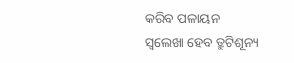କରିବ ପଳାୟନ
ସ୍ବଲେଖା ହେବ ତ୍ରୁଟିଶୂନ୍ୟ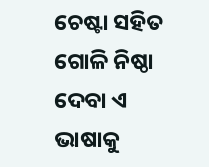ଚେଷ୍ଟା ସହିତ ଗୋଳି ନିଷ୍ଠା
ଦେବା ଏ ଭାଷାକୁ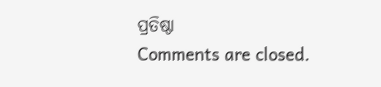ପ୍ରତିଷ୍ଠା
Comments are closed.